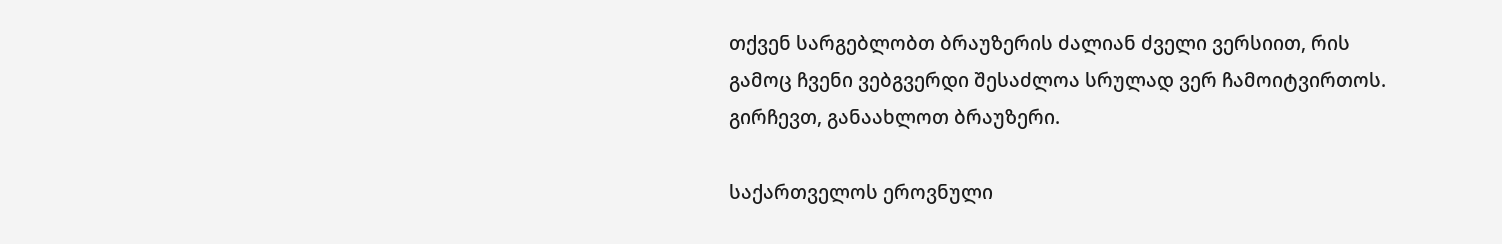თქვენ სარგებლობთ ბრაუზერის ძალიან ძველი ვერსიით, რის გამოც ჩვენი ვებგვერდი შესაძლოა სრულად ვერ ჩამოიტვირთოს.
გირჩევთ, განაახლოთ ბრაუზერი.

საქართველოს ეროვნული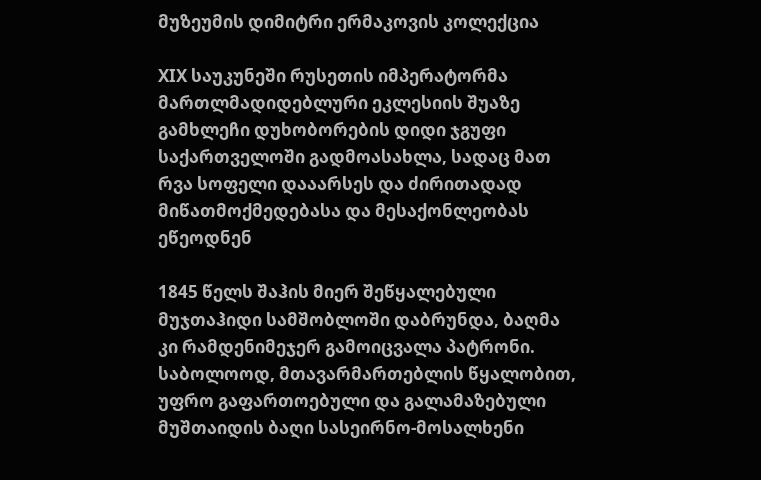მუზეუმის დიმიტრი ერმაკოვის კოლექცია

XIX საუკუნეში რუსეთის იმპერატორმა მართლმადიდებლური ეკლესიის შუაზე გამხლეჩი დუხობორების დიდი ჯგუფი საქართველოში გადმოასახლა, სადაც მათ რვა სოფელი დააარსეს და ძირითადად მიწათმოქმედებასა და მესაქონლეობას ეწეოდნენ

1845 წელს შაჰის მიერ შეწყალებული მუჯთაჰიდი სამშობლოში დაბრუნდა, ბაღმა კი რამდენიმეჯერ გამოიცვალა პატრონი. საბოლოოდ, მთავარმართებლის წყალობით, უფრო გაფართოებული და გალამაზებული მუშთაიდის ბაღი სასეირნო-მოსალხენი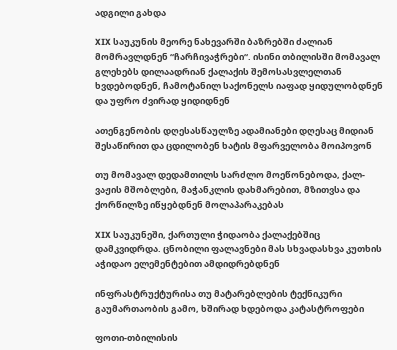ადგილი გახდა

XIX საუკუნის მეორე ნახევარში ბაზრებში ძალიან მომრავლდნენ “ჩარჩივაჭრები“. ისინი თბილისში მომავალ გლეხებს დილაადრიან ქალაქის შემოსასვლელთან ხვდებოდნენ, ჩამოტანილ საქონელს იაფად ყიდულობდნენ და უფრო ძვირად ყიდიდნენ

ათენგენობის დღესასწაულზე ადამიანები დღესაც მიდიან შესაწირით და ცდილობენ ხატის მფარველობა მოიპოვონ

თუ მომავალ დედამთილს სარძლო მოეწონებოდა, ქალ-ვაჟის მშობლები, მაჭანკლის დახმარებით, მზითვსა და ქორწილზე იწყებდნენ მოლაპარაკებას

XIX საუკუნეში, ქართული ჭიდაობა ქალაქებშიც დამკვიდრდა. ცნობილი ფალავნები მას სხვადასხვა კუთხის აჭიდაო ელემენტებით ამდიდრებდნენ

ინფრასტრუქტურისა თუ მატარებლების ტექნიკური გაუმართაობის გამო, ხშირად ხდებოდა კატასტროფები

ფოთი-თბილისის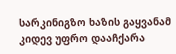სარკინიგზო ხაზის გაყვანამ კიდევ უფრო დააჩქარა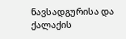ნავსადგურისა და ქალაქის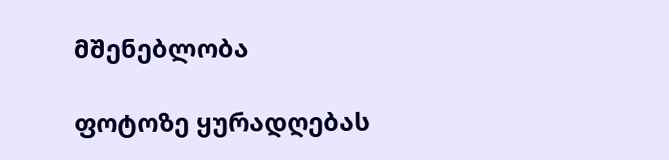მშენებლობა

ფოტოზე ყურადღებას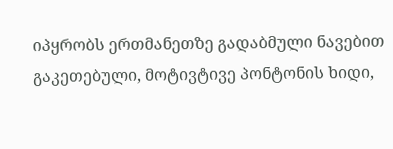იპყრობს ერთმანეთზე გადაბმული ნავებით გაკეთებული, მოტივტივე პონტონის ხიდი,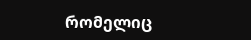რომელიც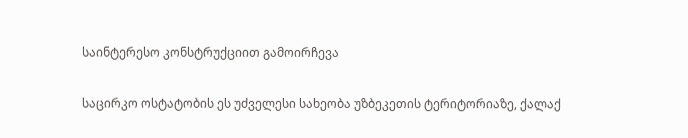საინტერესო კონსტრუქციით გამოირჩევა

საცირკო ოსტატობის ეს უძველესი სახეობა უზბეკეთის ტერიტორიაზე, ქალაქ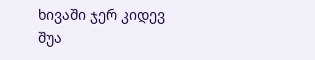ხივაში ჯერ კიდევ შუა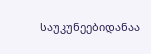საუკუნეებიდანაა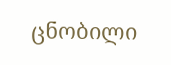ცნობილი